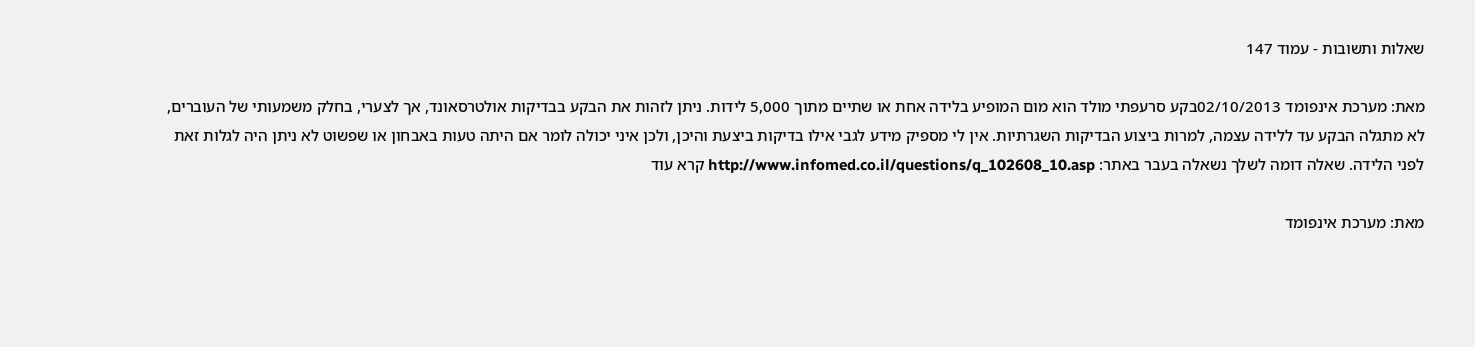שאלות ותשובות - עמוד 147

מאת: מערכת אינפומד 02/10/2013בקע סרעפתי מולד הוא מום המופיע בלידה אחת או שתיים מתוך 5,000 לידות. ניתן לזהות את הבקע בבדיקות אולטרסאונד, אך לצערי, בחלק משמעותי של העוברים, לא מתגלה הבקע עד ללידה עצמה, למרות ביצוע הבדיקות השגרתיות. אין לי מספיק מידע לגבי אילו בדיקות ביצעת והיכן, ולכן איני יכולה לומר אם היתה טעות באבחון או שפשוט לא ניתן היה לגלות זאת לפני הלידה. שאלה דומה לשלך נשאלה בעבר באתר: http://www.infomed.co.il/questions/q_102608_10.asp קרא עוד

מאת: מערכת אינפומד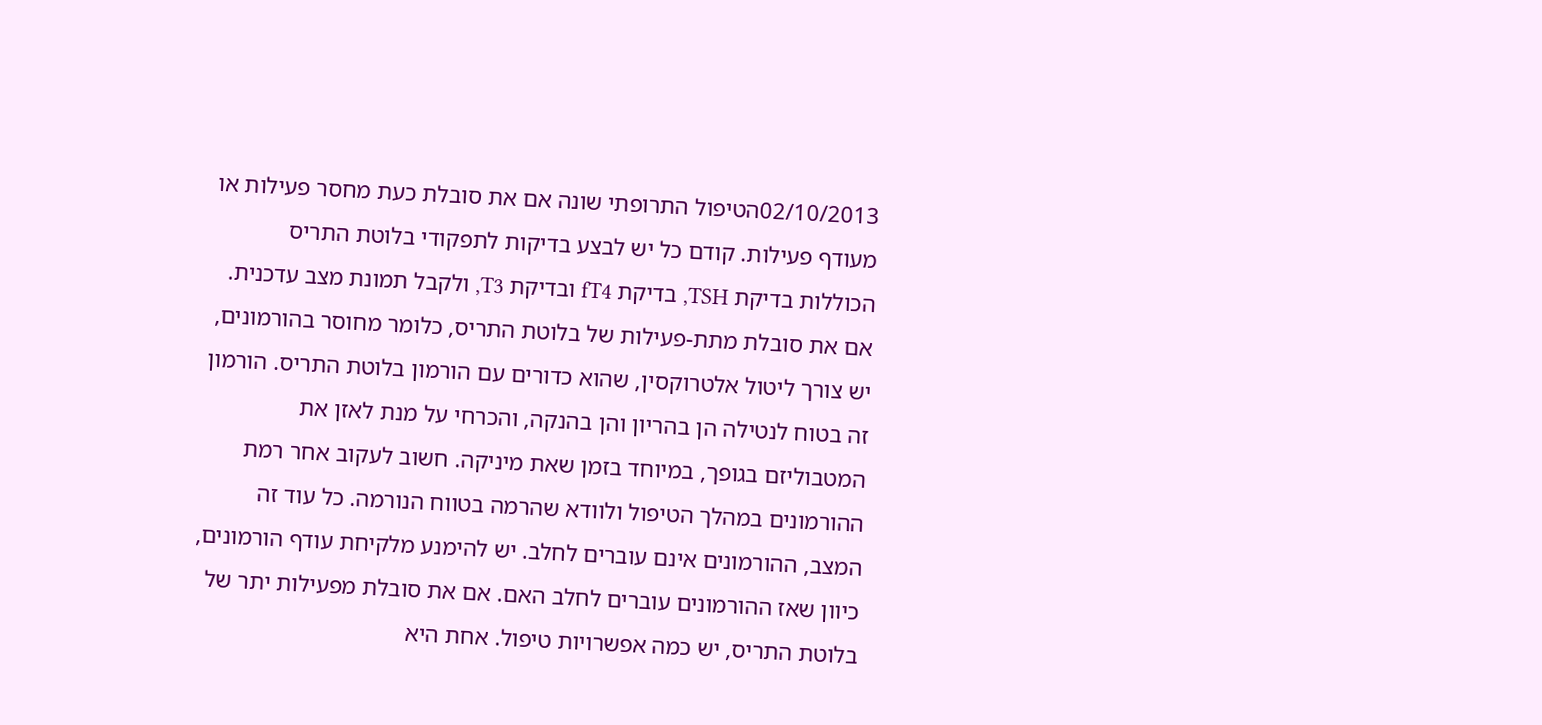02/10/2013הטיפול התרופתי שונה אם את סובלת כעת מחסר פעילות או מעודף פעילות. קודם כל יש לבצע בדיקות לתפקודי בלוטת התריס הכוללות בדיקת TSH, בדיקת fT4 ובדיקת T3, ולקבל תמונת מצב עדכנית. אם את סובלת מתת-פעילות של בלוטת התריס, כלומר מחוסר בהורמונים, יש צורך ליטול אלטרוקסין, שהוא כדורים עם הורמון בלוטת התריס. הורמון זה בטוח לנטילה הן בהריון והן בהנקה, והכרחי על מנת לאזן את המטבוליזם בגופך, במיוחד בזמן שאת מיניקה. חשוב לעקוב אחר רמת ההורמונים במהלך הטיפול ולוודא שהרמה בטווח הנורמה. כל עוד זה המצב, ההורמונים אינם עוברים לחלב. יש להימנע מלקיחת עודף הורמונים, כיוון שאז ההורמונים עוברים לחלב האם. אם את סובלת מפעילות יתר של בלוטת התריס, יש כמה אפשרויות טיפול. אחת היא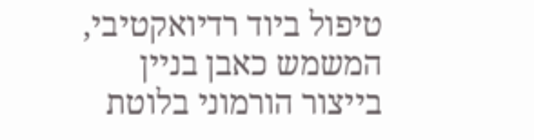טיפול ביוד רדיואקטיבי, המשמש כאבן בניין בייצור הורמוני בלוטת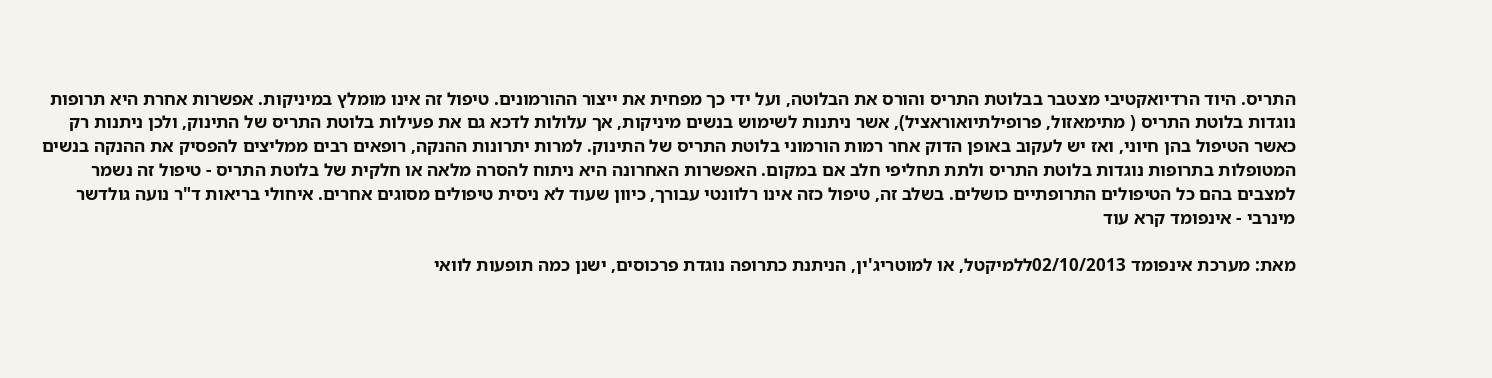התריס. היוד הרדיואקטיבי מצטבר בבלוטת התריס והורס את הבלוטה, ועל ידי כך מפחית את ייצור ההורמונים. טיפול זה אינו מומלץ במיניקות. אפשרות אחרת היא תרופות נוגדות בלוטת התריס ( מתימאזול, פרופילתיואוראציל), אשר ניתנות לשימוש בנשים מיניקות, אך עלולות לדכא גם את פעילות בלוטת התריס של התינוק, ולכן ניתנות רק כאשר הטיפול בהן חיוני, ואז יש לעקוב באופן הדוק אחר רמות הורמוני בלוטת התריס של התינוק. למרות יתרונות ההנקה, רופאים רבים ממליצים להפסיק את ההנקה בנשים המטופלות בתרופות נוגדות בלוטת התריס ולתת תחליפי חלב אם במקום. האפשרות האחרונה היא ניתוח להסרה מלאה או חלקית של בלוטת התריס - טיפול זה נשמר למצבים בהם כל הטיפולים התרופתיים כושלים. בשלב זה, טיפול כזה אינו רלוונטי עבורך, כיוון שעוד לא ניסית טיפולים מסוגים אחרים. איחולי בריאות ד"ר נועה גולדשר מינרבי - אינפומד קרא עוד

מאת: מערכת אינפומד 02/10/2013ללמיקטל, או למוטריג'ין, הניתנת כתרופה נוגדת פרכוסים, ישנן כמה תופעות לוואי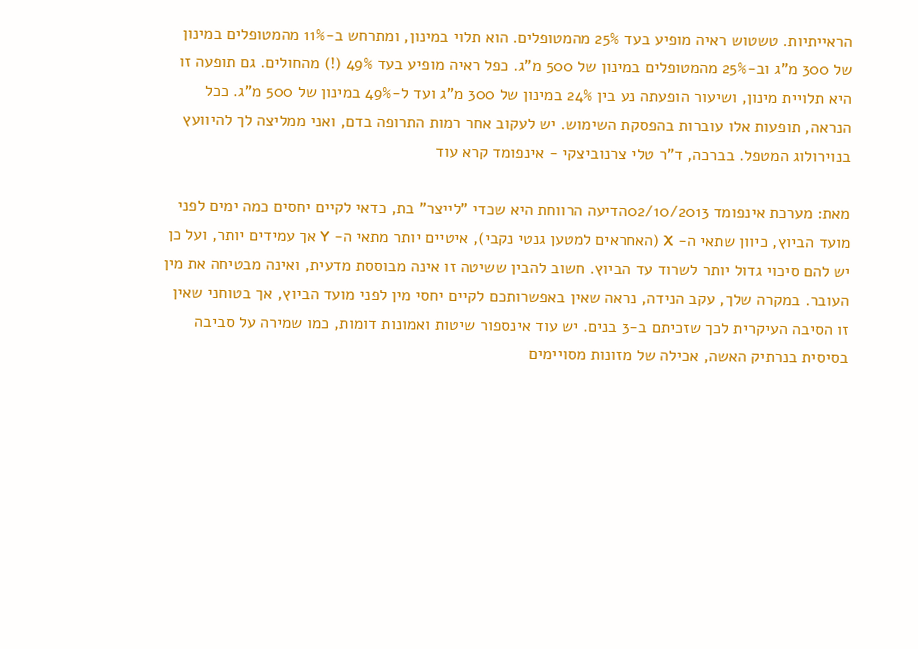הראייתיות. טשטוש ראיה מופיע בעד 25% מהמטופלים. הוא תלוי במינון, ומתרחש ב-11% מהמטופלים במינון של 300 מ"ג וב-25% מהמטופלים במינון של 500 מ"ג. כפל ראיה מופיע בעד 49% (!) מהחולים. גם תופעה זו היא תלויית מינון, ושיעור הופעתה נע בין 24% במינון של 300 מ"ג ועד ל-49% במינון של 500 מ"ג. ככל הנראה, תופעות אלו עוברות בהפסקת השימוש. יש לעקוב אחר רמות התרופה בדם, ואני ממליצה לך להיוועץ בנוירולוג המטפל. בברכה, ד"ר טלי צרנוביצקי - אינפומד קרא עוד

מאת: מערכת אינפומד 02/10/2013הדיעה הרווחת היא שכדי "לייצר" בת, כדאי לקיים יחסים כמה ימים לפני מועד הביוץ, כיוון שתאי ה- X (האחראים למטען גנטי נקבי), איטיים יותר מתאי ה- Y אך עמידים יותר, ועל כן יש להם סיכוי גדול יותר לשרוד עד הביוץ. חשוב להבין ששיטה זו אינה מבוססת מדעית, ואינה מבטיחה את מין העובר. במקרה שלך, עקב הנידה, נראה שאין באפשרותכם לקיים יחסי מין לפני מועד הביוץ, אך בטוחני שאין זו הסיבה העיקרית לכך שזכיתם ב-3 בנים. יש עוד אינספור שיטות ואמונות דומות, כמו שמירה על סביבה בסיסית בנרתיק האשה, אכילה של מזונות מסויימים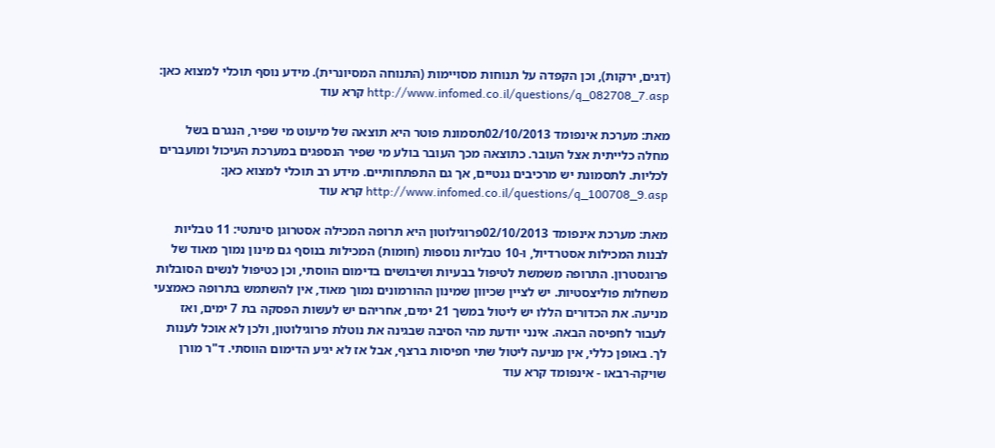(דגים, ירקות), וכן הקפדה על תנוחות מסויימות (התנוחה המסיונרית). מידע נוסף תוכלי למצוא כאן: http://www.infomed.co.il/questions/q_082708_7.asp קרא עוד

מאת: מערכת אינפומד 02/10/2013תסמונת פוטר היא תוצאה של מיעוט מי שפיר, הנגרם בשל מחלה כלייתית אצל העובר. כתוצאה מכך העובר בולע מי שפיר הנספגים במערכת העיכול ומועברים לכליות. לתסמונת יש מרכיבים גנטיים, אך גם התפתחותיים. מידע רב תוכלי למצוא כאן: http://www.infomed.co.il/questions/q_100708_9.asp קרא עוד

מאת: מערכת אינפומד 02/10/2013פרוגילוטון היא תרופה המכילה אסטרוגן סינתטי: 11 טבליות לבנות המכילות אסטרדיול, ו-10 טבליות נוספות (חומות) המכילות בנוסף גם מינון נמוך מאוד של פרוגסטרון. התרופה משמשת לטיפול בבעיות ושיבושים בדימום הווסתי, וכן כטיפול לנשים הסובלות משחלות פוליצסטיות. יש לציין שכיוון שמינון ההורמונים נמוך מאוד, אין להשתמש בתרופה כאמצעי מניעה. את הכדורים הללו יש ליטול במשך 21 ימים, אחריהם יש לעשות הפסקה בת 7 ימים, ואז לעבור לחפיסה הבאה. אינני יודעת מהי הסיבה שבגינה את נוטלת פרוגילוטון, ולכן לא אוכל לענות לך. באופן כללי, אין מניעה ליטול שתי חפיסות ברצף, אבל אז לא יגיע הדימום הווסתי. ד"ר מורן שויקה-רבאו - אינפומד קרא עוד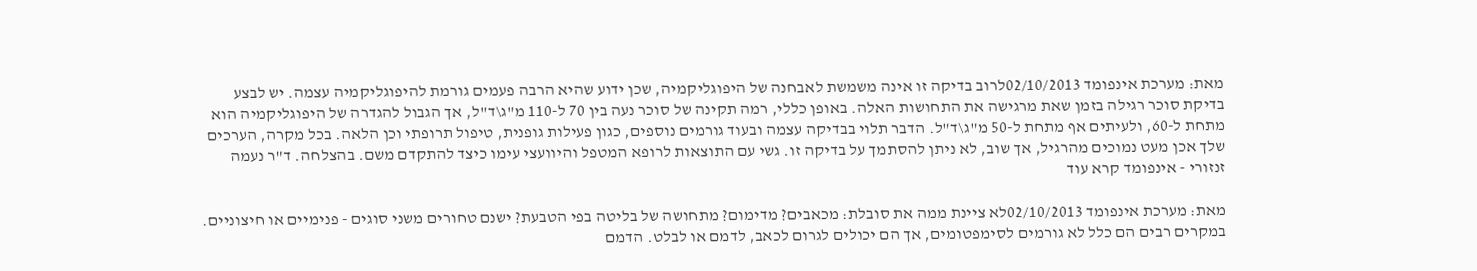מאת: מערכת אינפומד 02/10/2013לרוב בדיקה זו אינה משמשת לאבחנה של היפוגליקמיה, שכן ידוע שהיא הרבה פעמים גורמת להיפוגליקמיה עצמה. יש לבצע בדיקת סוכר רגילה בזמן שאת מרגישה את התחושות האלה. באופן כללי, רמה תקינה של סוכר נעה בין 70 ל-110 מ"ג\ד"ל, אך הגבול להגדרה של היפוגליקמיה הוא מתחת ל-60, ולעיתים אף מתחת ל-50 מ"ג\ד"ל. הדבר תלוי בבדיקה עצמה ובעוד גורמים נוספים, כגון פעילות גופנית, טיפול תרופתי וכן הלאה. בכל מקרה, הערכים שלך אכן מעט נמוכים מהרגיל, אך שוב, לא ניתן להסתמך על בדיקה זו. גשי עם התוצאות לרופא המטפל והיוועצי עימו כיצד להתקדם משם. בהצלחה. ד"ר נעמה זנזורי - אינפומד קרא עוד

מאת: מערכת אינפומד 02/10/2013לא ציינת ממה את סובלת: מכאבים? מדימום? מתחושה של בליטה בפי הטבעת? ישנם טחורים משני סוגים - פנימיים או חיצוניים. במקרים רבים הם כלל לא גורמים לסימפטומים, אך הם יכולים לגרום לכאב, לדמם או לבלט. הדמם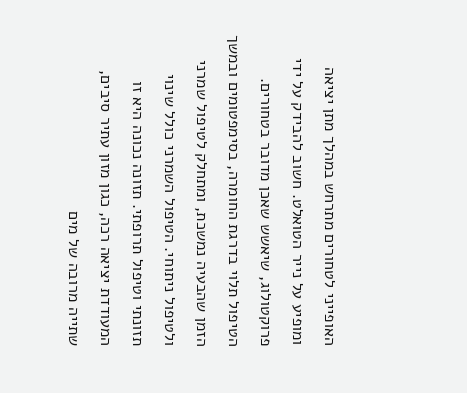האופייני לטחורים מתרחש במהלך מתן יציאה ומופיע על נייר הטואלט. חשוב להבידק על ידי פרוקטולוג, שיאשש שאכן מדובר בטחורים. הטיפול תלוי בדרגת החומרה, בסימפטומים ובמשך הזמן שהבעיה נמשכת, ומתחלק לטיפול שמרני ולטיפול ניתוחי. הטיפול השמרני כולל שינוי תזונתי וטיפול תרופתי. תזונה נכונה היא זו המעודדת יציאה רכה, כגון מזון עתיר סיבים, שתייה מרובה של מים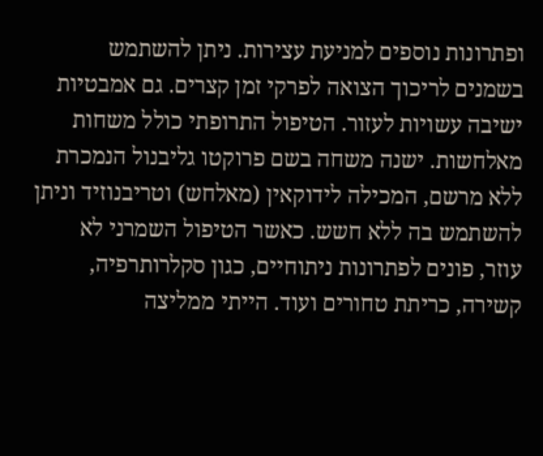ופתרונות נוספים למניעת עצירות. ניתן להשתמש בשמנים לריכוך הצואה לפרקי זמן קצרים. גם אמבטיות ישיבה עשויות לעזור. הטיפול התרופתי כולל משחות מאלחשות. ישנה משחה בשם פרוקטו גליבנול הנמכרת ללא מרשם, המכילה לידוקאין (מאלחש) וטריבנוזיד וניתן להשתמש בה ללא חשש. כאשר הטיפול השמרני לא עוזר, פונים לפתרונות ניתוחיים, כגון סקלרותרפיה, קשירה, כריתת טחורים ועוד. הייתי ממליצה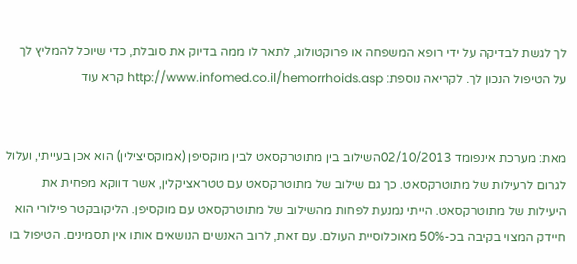לך לגשת לבדיקה על ידי רופא המשפחה או פרוקטולוג, לתאר לו ממה בדיוק את סובלת, כדי שיוכל להמליץ לך על הטיפול הנכון לך. לקריאה נוספת: http://www.infomed.co.il/hemorrhoids.asp קרא עוד


מאת: מערכת אינפומד 02/10/2013השילוב בין מתוטרקסאט לבין מוקסיפן (אמוקסיצילין) הוא אכן בעייתי, ועלול לגרום לרעילות של מתוטרקסאט. כך גם שילוב של מתוטרקסאט עם טטראציקלין, אשר דווקא מפחית את היעילות של מתוטרקסאט. הייתי נמנעת לפחות מהשילוב של מתוטרקסאט עם מוקסיפן. הליקובקטר פילורי הוא חיידק המצוי בקיבה בכ-50% מאוכלוסיית העולם. עם זאת, לרוב האנשים הנושאים אותו אין תסמינים. הטיפול בו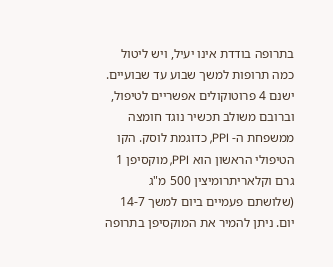בתרופה בודדת אינו יעיל, ויש ליטול כמה תרופות למשך שבוע עד שבועיים. ישנם 4 פרוטוקולים אפשריים לטיפול, וברובם משולב תכשיר נוגד חומצה ממשפחת ה- PPI, כדוגמת לוסק. הקו הטיפולי הראשון הוא PPI, מוקסיפן 1 גרם וקלאריתרומיצין 500 מ"ג (שלושתם פעמיים ביום למשך 14-7 יום. ניתן להמיר את המוקסיפן בתרופה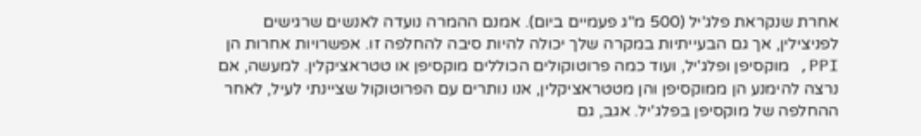אחרת שנקראת פלג'יל (500 מ"ג פעמיים ביום). אמנם ההמרה נועדה לאנשים שרגישים לפניצילין, אך גם הבעייתיות במקרה שלך יכולה להיות סיבה להחלפה זו. אפשרויות אחרות הן PPI, מוקסיפן ופלג'יל, ועוד כמה פרוטוקולים הכוללים מוקסיפן או טטראציקלין. למעשה, אם נרצה להימנע הן ממוקסיפן והן מטטראציקלין, אנו נותרים עם הפרוטוקול שציינתי לעיל, לאחר ההחלפה של מוקסיפן בפלג'יל. אגב, גם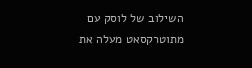השילוב של לוסק עם מתוטרקסאט מעלה את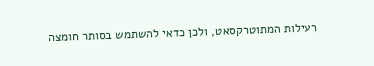רעילות המתוטרקסאט, ולכן כדאי להשתמש בסותר חומצה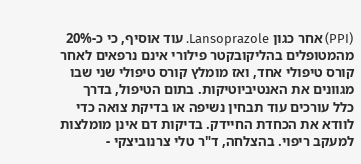(PPI) אחר כגון Lansoprazole. עוד אוסיף, כי כ-20% מהמטופלים בהליקובקטר פילורי אינם נרפאים לאחר קורס טיפולי אחד, ואז מומלץ קורס טיפולי שני שבו מגוונים את האנטיביוטיקות. בתום הטיפול, בדרך כלל עורכים עוד תבחין נשיפה או בדיקת צואה כדי לוודא את הכחדת החיידק. בדיקות דם אינן מומלצות למעקב ריפוי. בהצלחה, ד"ר טלי צרנוביצקי -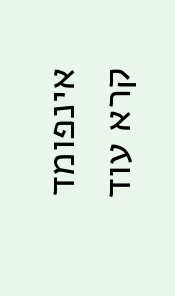אינפומד קרא עוד